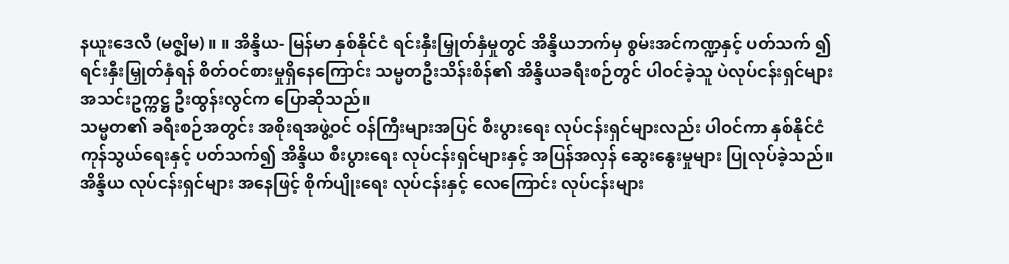နယူးဒေလီ (မဇ္စျိမ) ။ ။ အိန္ဒိယ- မြန်မာ နှစ်နိုင်ငံ ရင်းနှီးမြှုတ်နှံမှုတွင် အိန္ဒိယဘက်မှ စွမ်းအင်ကဏ္ဍနှင့် ပတ်သက် ၍ ရင်းနှီးမြှုတ်နှံရန် စိတ်ဝင်စားမှုရှိနေကြောင်း သမ္မတဦးသိန်းစိန်၏ အိန္ဒိယခရီးစဉ်တွင် ပါဝင်ခဲ့သူ ပဲလုပ်ငန်းရှင်များ အသင်းဥက္ကဋ္ဌ ဦးထွန်းလွင်က ပြောဆိုသည်။
သမ္မတ၏ ခရီးစဉ်အတွင်း အစိုးရအဖွဲ့ဝင် ဝန်ကြီးများအပြင် စီးပွားရေး လုပ်ငန်းရှင်များလည်း ပါဝင်ကာ နှစ်နိုင်ငံ ကုန်သွယ်ရေးနှင့် ပတ်သက်၍ အိန္ဒိယ စီးပွားရေး လုပ်ငန်းရှင်များနှင့် အပြန်အလှန် ဆွေးနွေးမှုများ ပြုလုပ်ခဲ့သည်။
အိန္ဒိယ လုပ်ငန်းရှင်များ အနေဖြင့် စိုက်ပျိုးရေး လုပ်ငန်းနှင့် လေကြောင်း လုပ်ငန်းများ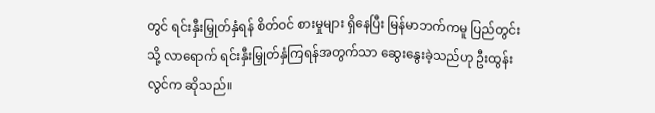တွင် ရင်းနှီးမြှုတ်နှံရန် စိတ်ဝင် စားမှုများ ရှိနေပြီး မြန်မာဘက်ကမူ ပြည်တွင်းသို့ လာရောက် ရင်းနှီးမြှုတ်နှံကြရန်အတွက်သာ ဆွေးနွေးခဲ့သည်ဟု ဦးထွန်းလွင်က ဆိုသည်။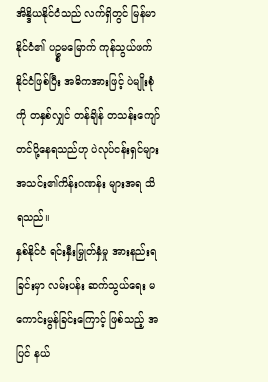အိန္ဒိယနိုင်ငံသည် လက်ရှိတွင် မြန်မာနိုင်ငံ၏ ပဥ္စမမြောက် ကုန်သွယ်ဖက်နိုင်ငံဖြစ်ပြီး အဓိကအားဖြင့် ပဲမျိုးစုံကို တနှစ်လျှင် တန်ချိန် တသန်းကျော် တင်ပို့နေရသည်ဟု ပဲလုပ်ငန်းရှင်များ အသင်း၏ကိန်းဂဏန်း များအရ သိရသည်။
နှစ်နိုင်ငံ ရင်းနှီးမြှုတ်နှံမှု အားနည်းရခြင်းမှာ လမ်းပန်း ဆက်သွယ်ရေး မကောင်းမွန်ခြင်းကြောင့် ဖြစ်သည့် အပြင် နယ်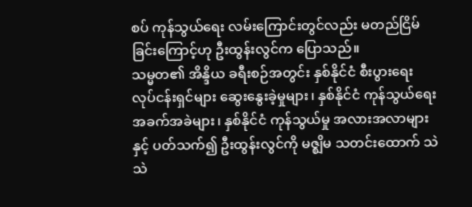စပ် ကုန်သွယ်ရေး လမ်းကြောင်းတွင်လည်း မတည်ငြိမ်ခြင်းကြောင့်ဟု ဦးထွန်းလွင်က ပြောသည်။
သမ္မတ၏ အိန္ဒိယ ခရီးစဉ်အတွင်း နှစ်နိုင်ငံ စီးပွားရေး လုပ်ငန်းရှင်များ ဆွေးနွေးခဲ့မှုများ၊ နှစ်နိုင်ငံ ကုန်သွယ်ရေး အခက်အခဲများ၊ နှစ်နိုင်ငံ ကုန်သွယ်မှု အလားအလာများနှင့် ပတ်သက်၍ ဦးထွန်းလွင်ကို မဇ္စျိမ သတင်းထောက် သဲသဲ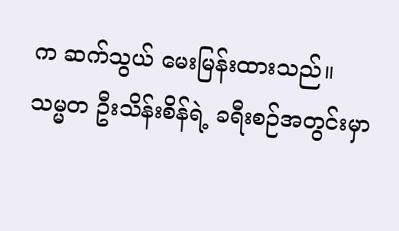က ဆက်သွယ် မေးမြန်းထားသည်။
သမ္မတ ဦးသိန်းစိန်ရဲ့ ခရီးစဉ်အတွင်းမှာ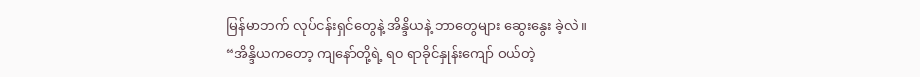မြန်မာဘက် လုပ်ငန်းရှင်တွေနဲ့ အိန္ဒိယနဲ့ ဘာတွေများ ဆွေးနွေး ခဲ့လဲ။
“အိန္ဒိယကတော့ ကျနော်တို့ရဲ့ ရ၀ ရာခိုင်နှုန်းကျော် ဝယ်တဲ့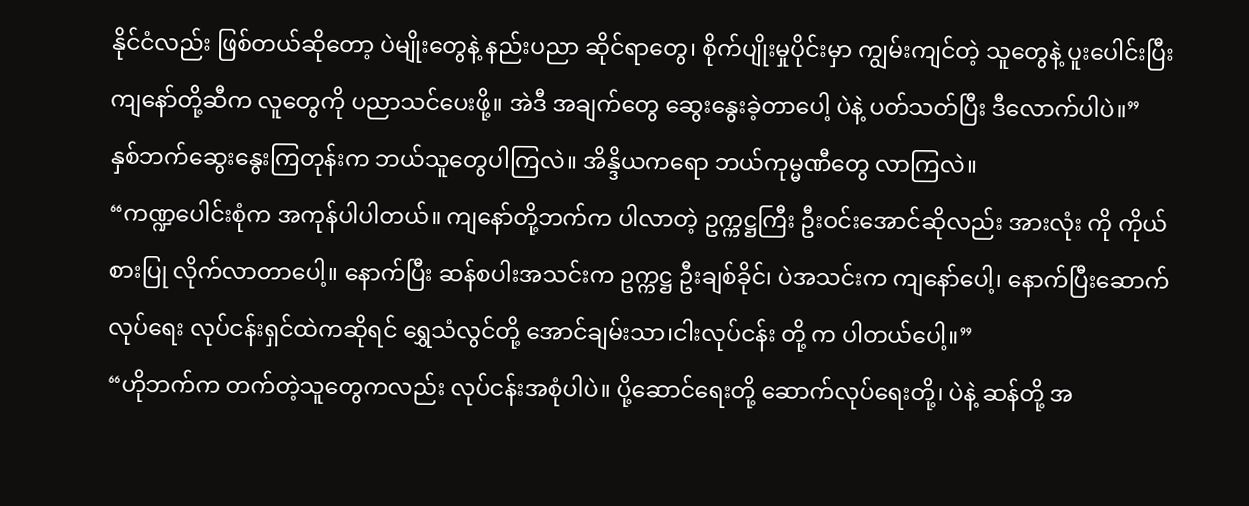နိုင်ငံလည်း ဖြစ်တယ်ဆိုတော့ ပဲမျိုးတွေနဲ့ နည်းပညာ ဆိုင်ရာတွေ၊ စိုက်ပျိုးမှုပိုင်းမှာ ကျွမ်းကျင်တဲ့ သူတွေနဲ့ ပူးပေါင်းပြီး ကျနော်တို့ဆီက လူတွေကို ပညာသင်ပေးဖို့။ အဲဒီ အချက်တွေ ဆွေးနွေးခဲ့တာပေါ့ ပဲနဲ့ ပတ်သတ်ပြီး ဒီလောက်ပါပဲ။”
နှစ်ဘက်ဆွေးနွေးကြတုန်းက ဘယ်သူတွေပါကြလဲ။ အိန္ဒိယကရော ဘယ်ကုမ္မဏီတွေ လာကြလဲ။
“ကဏ္ဍပေါင်းစုံက အကုန်ပါပါတယ်။ ကျနော်တို့ဘက်က ပါလာတဲ့ ဥက္ကဋ္ဌကြီး ဦးဝင်းအောင်ဆိုလည်း အားလုံး ကို ကိုယ်စားပြု လိုက်လာတာပေါ့။ နောက်ပြီး ဆန်စပါးအသင်းက ဥက္ကဋ္ဌ ဦးချစ်ခိုင်၊ ပဲအသင်းက ကျနော်ပေါ့၊ နောက်ပြီးဆောက်လုပ်ရေး လုပ်ငန်းရှင်ထဲကဆိုရင် ရွှေသံလွင်တို့ အောင်ချမ်းသာ၊ငါးလုပ်ငန်း တို့ က ပါတယ်ပေါ့။”
“ဟိုဘက်က တက်တဲ့သူတွေကလည်း လုပ်ငန်းအစုံပါပဲ။ ပို့ဆောင်ရေးတို့ ဆောက်လုပ်ရေးတို့၊ ပဲနဲ့ ဆန်တို့ အ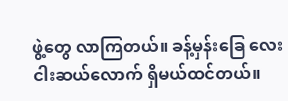ဖွဲ့တွေ လာကြတယ်။ ခန့်မှန်းခြေ လေးငါးဆယ်လောက် ရှိမယ်ထင်တယ်။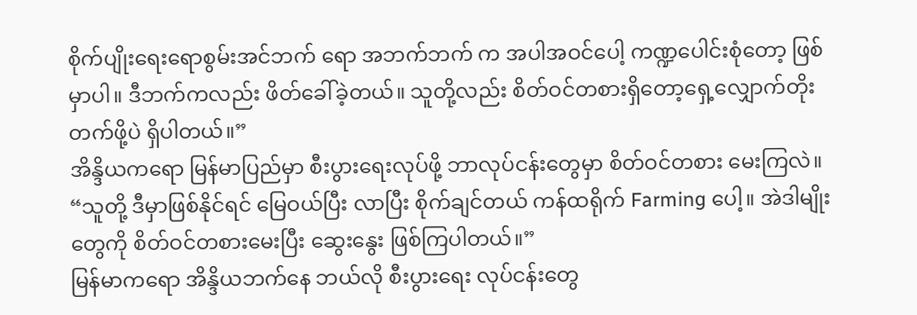စိုက်ပျိုးရေးရောစွမ်းအင်ဘက် ရော အဘက်ဘက် က အပါအဝင်ပေါ့ ကဏ္ဍပေါင်းစုံတော့ ဖြစ်မှာပါ။ ဒီဘက်ကလည်း ဖိတ်ခေါ်ခဲ့တယ်။ သူတို့လည်း စိတ်ဝင်တစားရှိတော့ရှေ့လျှောက်တိုးတက်ဖို့ပဲ ရှိပါတယ်။”
အိန္ဒိယကရော မြန်မာပြည်မှာ စီးပွားရေးလုပ်ဖို့ ဘာလုပ်ငန်းတွေမှာ စိတ်ဝင်တစား မေးကြလဲ။
“သူတို့ ဒီမှာဖြစ်နိုင်ရင် မြေဝယ်ပြီး လာပြီး စိုက်ချင်တယ် ကန်ထရိုက် Farming ပေါ့။ အဲဒါမျိုးတွေကို စိတ်ဝင်တစားမေးပြီး ဆွေးနွေး ဖြစ်ကြပါတယ်။”
မြန်မာကရော အိန္ဒိယဘက်နေ ဘယ်လို စီးပွားရေး လုပ်ငန်းတွေ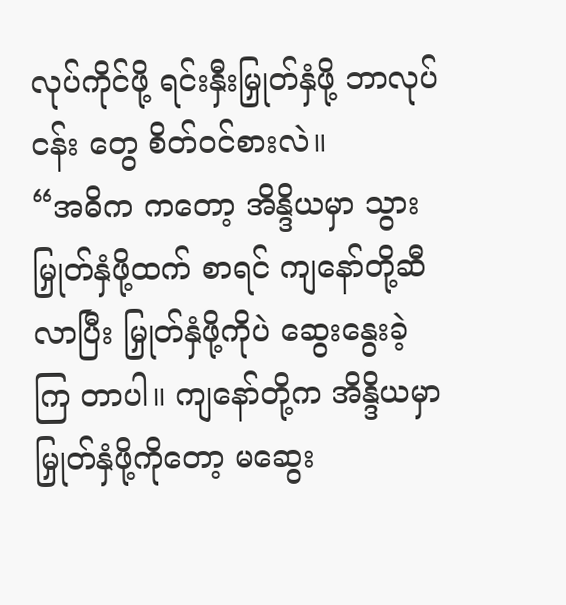လုပ်ကိုင်ဖို့ ရင်းနှီးမြှုတ်နှံဖို့ ဘာလုပ်ငန်း တွေ စိတ်ဝင်စားလဲ။
“အဓိက ကတော့ အိန္ဒိယမှာ သွားမြှုတ်နှံဖို့ထက် စာရင် ကျနော်တို့ဆီလာပြီး မြှုတ်နှံဖို့ကိုပဲ ဆွေးနွေးခဲ့ကြ တာပါ။ ကျနော်တို့က အိန္ဒိယမှာ မြှုတ်နှံဖို့ကိုတော့ မဆွေး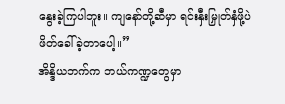နွေးခဲ့ကြပါဘူး။ ကျနော်တို့ဆီမှာ ရင်းနှီးမြှုတ်နှံဖို့ပဲ ဖိတ်ခေါ်ခဲ့တာပေါ့။”
အိန္ဒိယဘက်က ဘယ်ကဏ္ဍတွေမှာ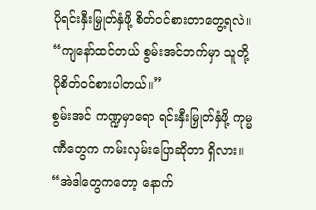ပိုရင်းနှီးမြှုတ်နှံဖို့ စိတ်ဝင်စားတာတွေ့ရလဲ။
“ကျနော်ထင်တယ် စွမ်းအင်ဘက်မှာ သူတို့ ပိုစိတ်ဝင်စားပါတယ်။”
စွမ်းအင် ကဏ္ဍမှာရော ရင်းနှီးမြှုတ်နှံဖို့ ကုမ္မဏီတွေက ကမ်းလှမ်းပြောဆိုတာ ရှိလား။
“အဲဒါတွေကတော့ နောက်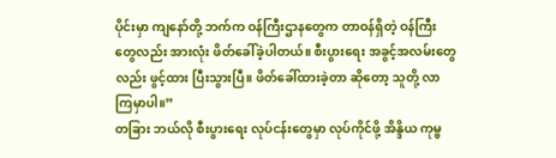ပိုင်းမှာ ကျနော်တို့ ဘက်က ဝန်ကြီးဌာနတွေက တာဝန်ရှိတဲ့ ဝန်ကြီးတွေလည်း အားလုံး ဖိတ်ခေါ်ခဲ့ပါတယ်။ စီးပွားရေး အခွင့်အလမ်းတွေလည်း ဖွင့်ထား ပြီးသွားပြီ။ ဖိတ်ခေါ်ထားခဲ့တာ ဆိုတော့ သူတို့ လာကြမှာပါ။”
တခြား ဘယ်လို စီးပွားရေး လုပ်ငန်းတွေမှာ လုပ်ကိုင်ဖို့ အိန္ဒိယ ကုမ္ဗ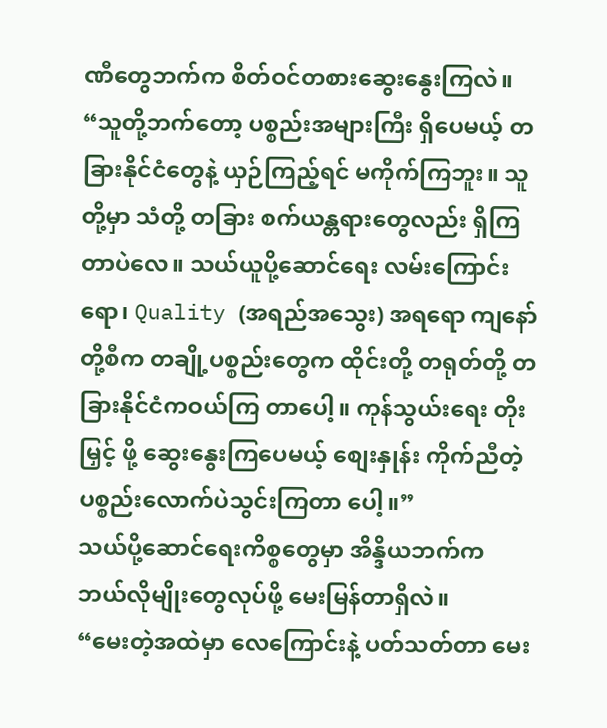ဏီတွေဘက်က စိတ်ဝင်တစားဆွေးနွေးကြလဲ။
“သူတို့ဘက်တော့ ပစ္စည်းအများကြီး ရှိပေမယ့် တခြားနိုင်ငံတွေနဲ့ ယှဉ်ကြည့်ရင် မကိုက်ကြဘူး။ သူတို့မှာ သံတို့ တခြား စက်ယန္တရားတွေလည်း ရှိကြတာပဲလေ။ သယ်ယူပို့ဆောင်ရေး လမ်းကြောင်းရော၊ Quality (အရည်အသွေး) အရရော ကျနော်တို့စီက တချို့ပစ္စည်းတွေက ထိုင်းတို့ တရုတ်တို့ တခြားနိုင်ငံကဝယ်ကြ တာပေါ့။ ကုန်သွယ်းရေး တိုးမြှင့် ဖို့ ဆွေးနွေးကြပေမယ့် စျေးနှုန်း ကိုက်ညီတဲ့ ပစ္စည်းလောက်ပဲသွင်းကြတာ ပေါ့။”
သယ်ပို့ဆောင်ရေးကိစ္စတွေမှာ အိန္ဒိယဘက်က ဘယ်လိုမျိုးတွေလုပ်ဖို့ မေးမြန်တာရှိလဲ။
“မေးတဲ့အထဲမှာ လေကြောင်းနဲ့ ပတ်သတ်တာ မေး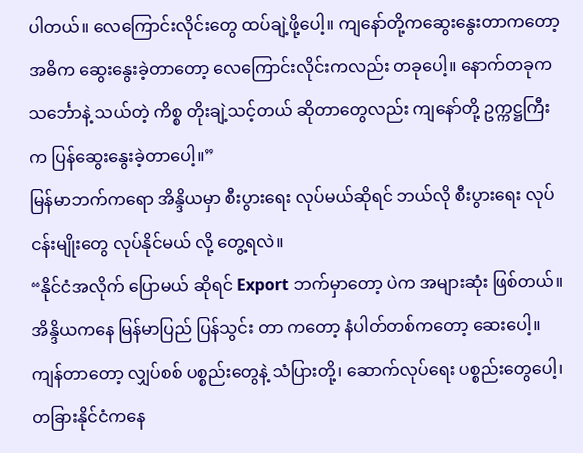ပါတယ်။ လေကြောင်းလိုင်းတွေ ထပ်ချဲ့ဖို့ပေါ့။ ကျနော်တို့ကဆွေးနွေးတာကတော့ အဓိက ဆွေးနွေးခဲ့တာတော့ လေကြောင်းလိုင်းကလည်း တခုပေါ့။ နောက်တခုက သင်္ဘောနဲ့ သယ်တဲ့ ကိစ္စ တိုးချဲ့သင့်တယ် ဆိုတာတွေလည်း ကျနော်တို့ ဥက္ကဋ္ဌကြီးက ပြန်ဆွေးနွေးခဲ့တာပေါ့။”
မြန်မာဘက်ကရော အိန္ဒိယမှာ စီးပွားရေး လုပ်မယ်ဆိုရင် ဘယ်လို စီးပွားရေး လုပ်ငန်းမျိုးတွေ လုပ်နိုင်မယ် လို့ တွေ့ရလဲ။
“နိုင်ငံအလိုက် ပြောမယ် ဆိုရင် Export ဘက်မှာတော့ ပဲက အများဆုံး ဖြစ်တယ်။ အိန္ဒိယကနေ မြန်မာပြည် ပြန်သွင်း တာ ကတော့ နံပါတ်တစ်ကတော့ ဆေးပေါ့။ ကျန်တာတော့ လျှပ်စစ် ပစ္စည်းတွေနဲ့ သံပြားတို့၊ ဆောက်လုပ်ရေး ပစ္စည်းတွေပေါ့၊ တခြားနိုင်ငံကနေ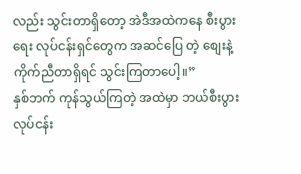လည်း သွင်းတာရှိတော့ အဲဒီအထဲကနေ စီးပွားရေး လုပ်ငန်းရှင်တွေက အဆင်ပြေ တဲ့ စျေးနဲ့ ကိုက်ညီတာရှိရင် သွင်းကြတာပေါ့။”
နှစ်ဘက် ကုန်သွယ်ကြတဲ့ အထဲမှာ ဘယ်စီးပွားလုပ်ငန်း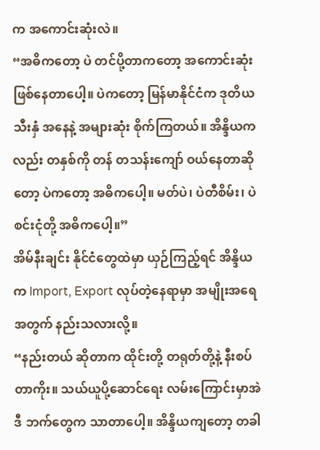က အကောင်းဆုံးလဲ။
“အဓိကတော့ ပဲ တင်ပို့တာကတော့ အကောင်းဆုံး ဖြစ်နေတာပေါ့။ ပဲကတော့ မြန်မာနိုင်ငံက ဒုတိယသီးနှံ အနေနဲ့ အများဆုံး စိုက်ကြတယ်။ အိန္ဒိယကလည်း တနှစ်ကို တန် တသန်းကျော် ဝယ်နေတာဆိုတော့ ပဲကတော့ အဓိကပေါ့။ မတ်ပဲ၊ ပဲတီစိမ်း၊ ပဲစင်းငုံတို့ အဓိကပေါ့။”
အိမ်နီးချင်း နိုင်ငံတွေထဲမှာ ယှဉ်ကြည့်ရင် အိန္ဒိယက Import, Export လုပ်တဲ့နေရာမှာ အမျိုးအရေ အတွက် နည်းသလားလို့။
“နည်းတယ် ဆိုတာက ထိုင်းတို့ တရုတ်တို့နဲ့ နီးစပ်တာကိုး။ သယ်ယူပို့ဆောင်ရေး လမ်းကြောင်းမှာအဲဒီ ဘက်တွေက သာတာပေါ့။ အိန္ဒိယကျတော့ တခါ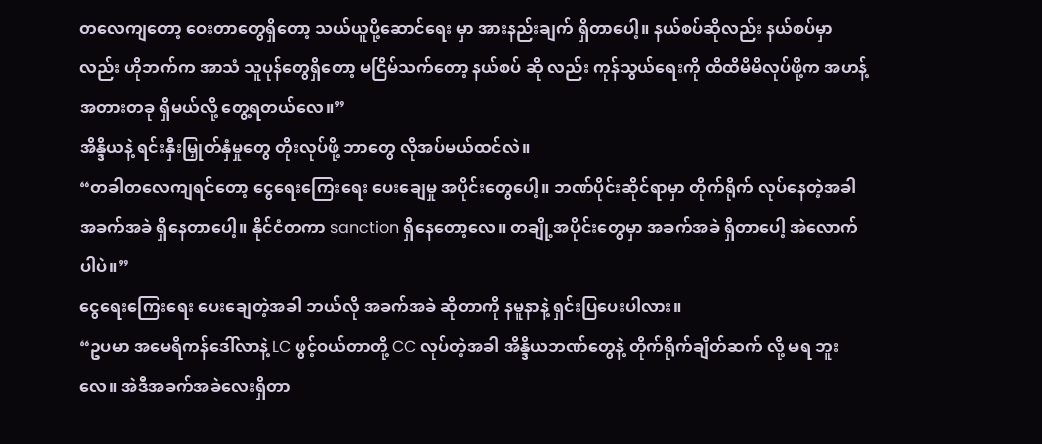တလေကျတော့ ဝေးတာတွေရှိတော့ သယ်ယူပို့ဆောင်ရေး မှာ အားနည်းချက် ရှိတာပေါ့။ နယ်စပ်ဆိုလည်း နယ်စပ်မှာလည်း ဟိုဘက်က အာသံ သူပုန်တွေရှိတော့ မငြိမ်သက်တော့ နယ်စပ် ဆို လည်း ကုန်သွယ်ရေးကို ထိထိမိမိလုပ်ဖို့က အဟန့်အတားတခု ရှိမယ်လို့ တွေ့ရတယ်လေ။”
အိန္ဒိယနဲ့ ရင်းနှီးမြှုတ်နှံမှုတွေ တိုးလုပ်ဖို့ ဘာတွေ လိုအပ်မယ်ထင်လဲ။
“တခါတလေကျရင်တော့ ငွေရေးကြေးရေး ပေးချေမှု အပိုင်းတွေပေါ့။ ဘဏ်ပိုင်းဆိုင်ရာမှာ တိုက်ရိုက် လုပ်နေတဲ့အခါ အခက်အခဲ ရှိနေတာပေါ့။ နိုင်ငံတကာ sanction ရှိနေတော့လေ။ တချို့အပိုင်းတွေမှာ အခက်အခဲ ရှိတာပေါ့ အဲလောက်ပါပဲ။”
ငွေရေးကြေးရေး ပေးချေတဲ့အခါ ဘယ်လို အခက်အခဲ ဆိုတာကို နမူနာနဲ့ ရှင်းပြပေးပါလား။
“ဥပမာ အမေရိကန်ဒေါ်လာနဲ့ LC ဖွင့်ဝယ်တာတို့ CC လုပ်တဲ့အခါ အိန္ဒိယဘဏ်တွေနဲ့ တိုက်ရိုက်ချိတ်ဆက် လို့ မရ ဘူးလေ။ အဲဒီအခက်အခဲလေးရှိတာ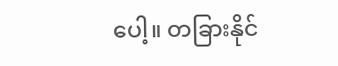ပေါ့။ တခြားနိုင်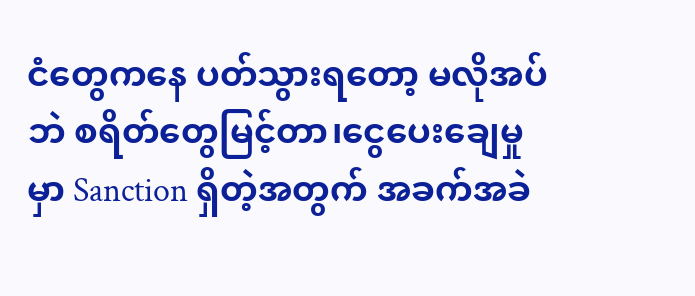ငံတွေကနေ ပတ်သွားရတော့ မလိုအပ်ဘဲ စရိတ်တွေမြင့်တာ၊ငွေပေးချေမှုမှာ Sanction ရှိတဲ့အတွက် အခက်အခဲ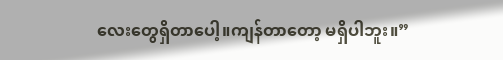လေးတွေရှိတာပေါ့။ကျန်တာတော့ မရှိပါဘူး။”